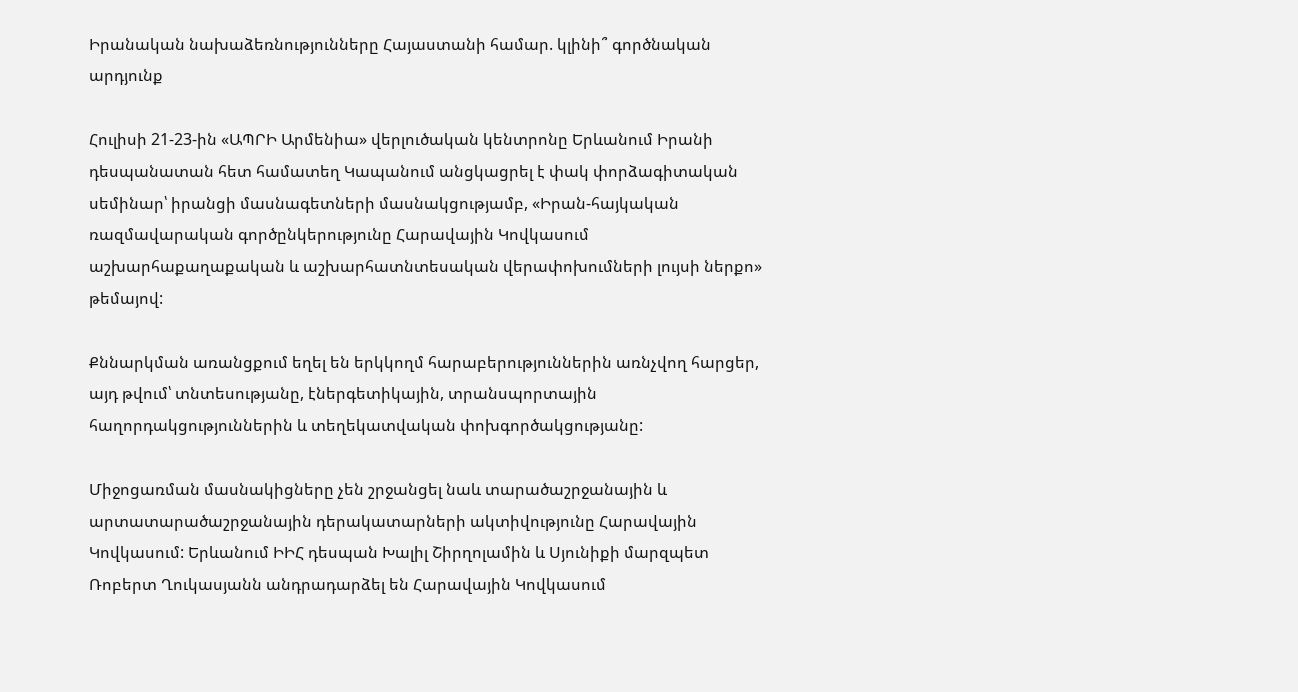Իրանական նախաձեռնությունները Հայաստանի համար. կլինի՞ գործնական արդյունք

Հուլիսի 21-23-ին «ԱՊՐԻ Արմենիա» վերլուծական կենտրոնը Երևանում Իրանի դեսպանատան հետ համատեղ Կապանում անցկացրել է փակ փորձագիտական սեմինար՝ իրանցի մասնագետների մասնակցությամբ, «Իրան-հայկական ռազմավարական գործընկերությունը Հարավային Կովկասում աշխարհաքաղաքական և աշխարհատնտեսական վերափոխումների լույսի ներքո» թեմայով:

Քննարկման առանցքում եղել են երկկողմ հարաբերություններին առնչվող հարցեր, այդ թվում՝ տնտեսությանը, էներգետիկային, տրանսպորտային հաղորդակցություններին և տեղեկատվական փոխգործակցությանը:

Միջոցառման մասնակիցները չեն շրջանցել նաև տարածաշրջանային և արտատարածաշրջանային դերակատարների ակտիվությունը Հարավային Կովկասում: Երևանում ԻԻՀ դեսպան Խալիլ Շիրղոլամին և Սյունիքի մարզպետ Ռոբերտ Ղուկասյանն անդրադարձել են Հարավային Կովկասում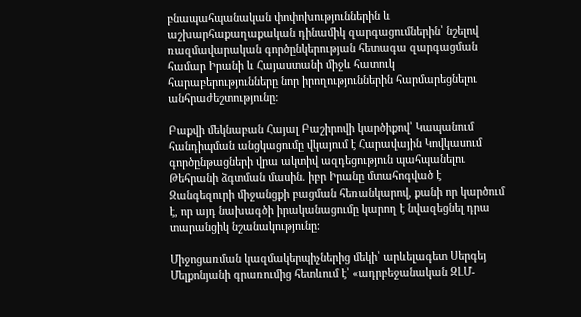բնապահպանական փոփոխություններին և աշխարհաքաղաքական դինամիկ զարգացումներին՝ նշելով ռազմավարական գործընկերության հետագա զարգացման համար Իրանի և Հայաստանի միջև հատուկ հարաբերությունները նոր իրողություններին հարմարեցնելու անհրաժեշտությունը:

Բաքվի մեկնաբան Հայալ Բաշիրովի կարծիքով՝ Կապանում հանդիպման անցկացումը վկայում է Հարավային Կովկասում գործընթացների վրա ակտիվ ազդեցություն պահպանելու Թեհրանի ձգտման մասին. իբր Իրանը մտահոգված է Զանգեզուրի միջանցքի բացման հեռանկարով, քանի որ կարծում է, որ այդ նախագծի իրականացումը կարող է նվազեցնել դրա տարանցիկ նշանակությունը:

Միջոցառման կազմակերպիչներից մեկի՝ արևելագետ Սերգեյ Մելքոնյանի գրառումից հետևում է՝ «ադրբեջանական ԶԼՄ-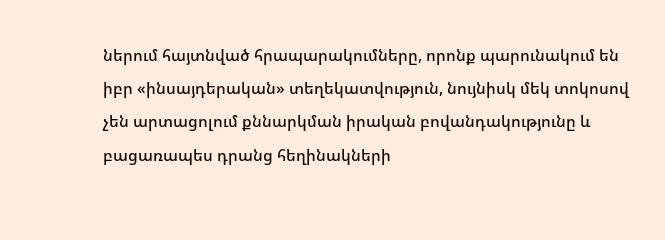ներում հայտնված հրապարակումները, որոնք պարունակում են իբր «ինսայդերական» տեղեկատվություն, նույնիսկ մեկ տոկոսով չեն արտացոլում քննարկման իրական բովանդակությունը և բացառապես դրանց հեղինակների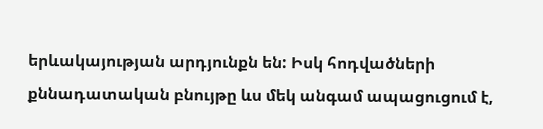երևակայության արդյունքն են: Իսկ հոդվածների քննադատական բնույթը ևս մեկ անգամ ապացուցում է,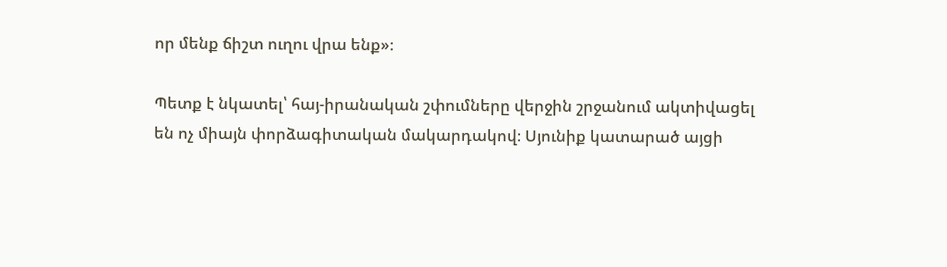որ մենք ճիշտ ուղու վրա ենք»։

Պետք է նկատել՝ հայ-իրանական շփումները վերջին շրջանում ակտիվացել են ոչ միայն փորձագիտական մակարդակով։ Սյունիք կատարած այցի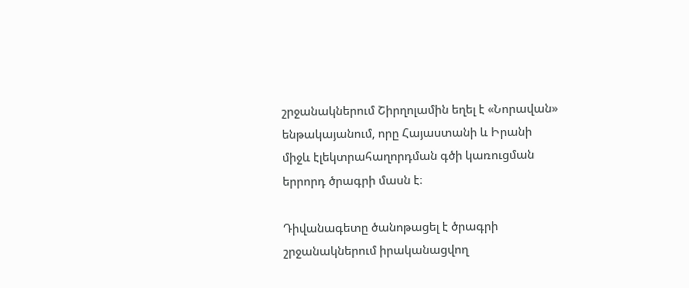շրջանակներում Շիրղոլամին եղել է «Նորավան» ենթակայանում, որը Հայաստանի և Իրանի միջև էլեկտրահաղորդման գծի կառուցման երրորդ ծրագրի մասն է։

Դիվանագետը ծանոթացել է ծրագրի շրջանակներում իրականացվող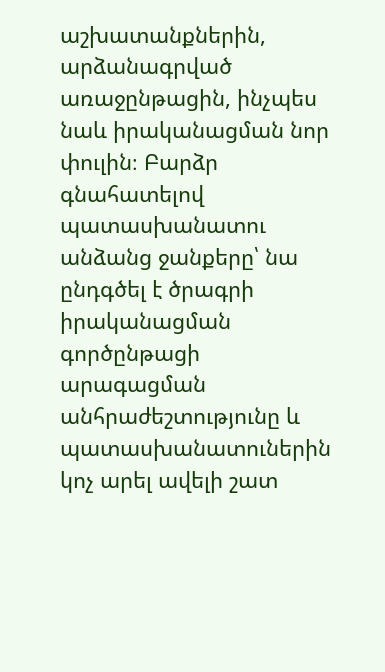աշխատանքներին, արձանագրված առաջընթացին, ինչպես նաև իրականացման նոր փուլին։ Բարձր գնահատելով պատասխանատու անձանց ջանքերը՝ նա ընդգծել է ծրագրի իրականացման գործընթացի արագացման անհրաժեշտությունը և պատասխանատուներին կոչ արել ավելի շատ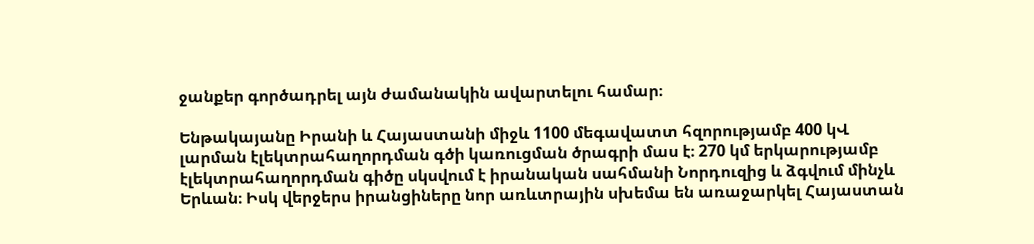ջանքեր գործադրել այն ժամանակին ավարտելու համար։

Ենթակայանը Իրանի և Հայաստանի միջև 1100 մեգավատտ հզորությամբ 400 կՎ լարման էլեկտրահաղորդման գծի կառուցման ծրագրի մաս է։ 270 կմ երկարությամբ էլեկտրահաղորդման գիծը սկսվում է իրանական սահմանի Նորդուզից և ձգվում մինչև Երևան։ Իսկ վերջերս իրանցիները նոր առևտրային սխեմա են առաջարկել Հայաստան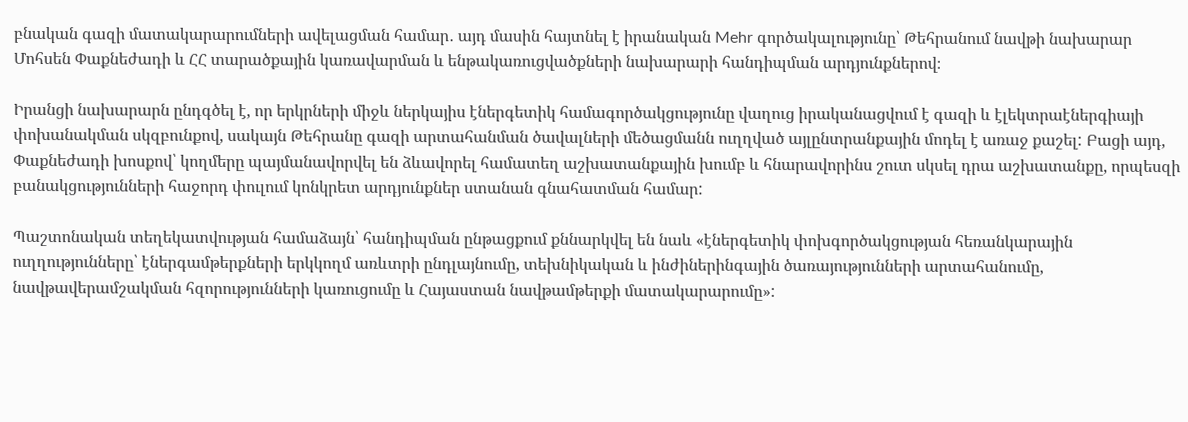բնական գազի մատակարարումների ավելացման համար․ այդ մասին հայտնել է իրանական Mehr գործակալությունը՝ Թեհրանում նավթի նախարար Մոհսեն Փաքնեժադի և ՀՀ տարածքային կառավարման և ենթակառուցվածքների նախարարի հանդիպման արդյունքներով։

Իրանցի նախարարն ընդգծել է, որ երկրների միջև ներկայիս էներգետիկ համագործակցությունը վաղուց իրականացվում է գազի և էլեկտրաէներգիայի փոխանակման սկզբունքով, սակայն Թեհրանը գազի արտահանման ծավալների մեծացմանն ուղղված այլընտրանքային մոդել է առաջ քաշել: Բացի այդ, Փաքնեժադի խոսքով՝ կողմերը պայմանավորվել են ձևավորել համատեղ աշխատանքային խումբ և հնարավորինս շուտ սկսել դրա աշխատանքը, որպեսզի բանակցությունների հաջորդ փուլում կոնկրետ արդյունքներ ստանան գնահատման համար:

Պաշտոնական տեղեկատվության համաձայն՝ հանդիպման ընթացքում քննարկվել են նաև «էներգետիկ փոխգործակցության հեռանկարային ուղղությունները՝ էներգամթերքների երկկողմ առևտրի ընդլայնումը, տեխնիկական և ինժիներինգային ծառայությունների արտահանումը, նավթավերամշակման հզորությունների կառուցումը և Հայաստան նավթամթերքի մատակարարումը»: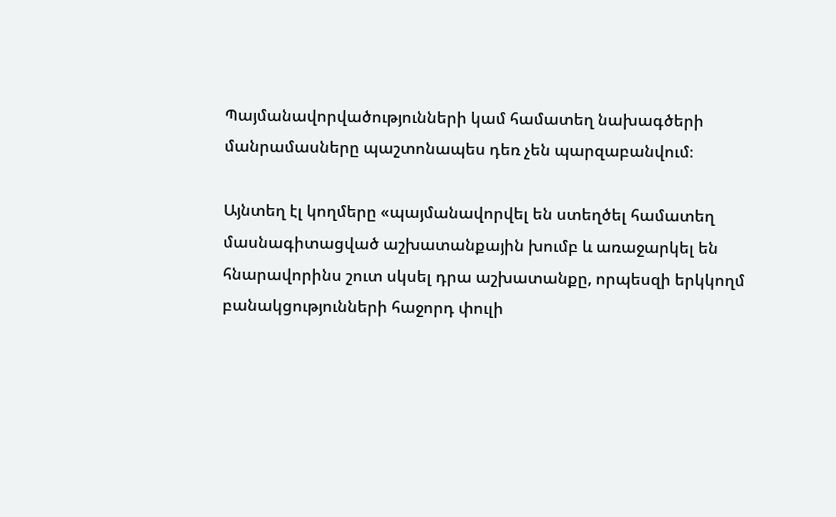Պայմանավորվածությունների կամ համատեղ նախագծերի մանրամասները պաշտոնապես դեռ չեն պարզաբանվում։

Այնտեղ էլ կողմերը «պայմանավորվել են ստեղծել համատեղ մասնագիտացված աշխատանքային խումբ և առաջարկել են հնարավորինս շուտ սկսել դրա աշխատանքը, որպեսզի երկկողմ բանակցությունների հաջորդ փուլի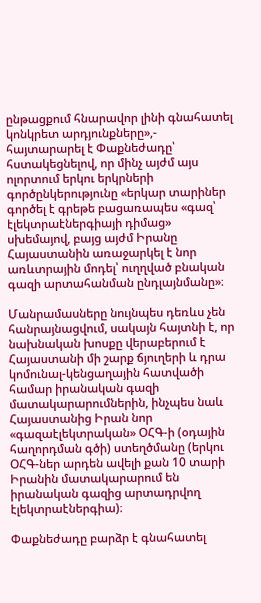ընթացքում հնարավոր լինի գնահատել կոնկրետ արդյունքները»,- հայտարարել է Փաքնեժադը՝ հստակեցնելով, որ մինչ այժմ այս ոլորտում երկու երկրների գործընկերությունը «երկար տարիներ գործել է գրեթե բացառապես «գազ՝ էլեկտրաէներգիայի դիմաց» սխեմայով, բայց այժմ Իրանը Հայաստանին առաջարկել է նոր առևտրային մոդել՝ ուղղված բնական գազի արտահանման ընդլայնմանը»։

Մանրամասները նույնպես դեռևս չեն հանրայնացվում, սակայն հայտնի է, որ նախնական խոսքը վերաբերում է Հայաստանի մի շարք ճյուղերի և դրա կոմունալ-կենցաղային հատվածի համար իրանական գազի մատակարարումներին, ինչպես նաև Հայաստանից Իրան նոր «գազաէլեկտրական» ՕՀԳ-ի (օդային հաղորդման գծի) ստեղծմանը (երկու ՕՀԳ-ներ արդեն ավելի քան 10 տարի Իրանին մատակարարում են իրանական գազից արտադրվող էլեկտրաէներգիա)։

Փաքնեժադը բարձր է գնահատել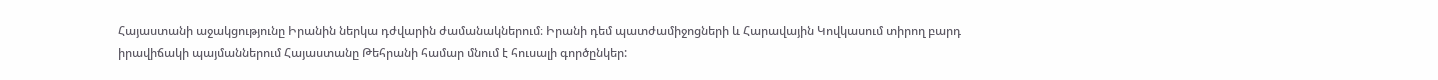Հայաստանի աջակցությունը Իրանին ներկա դժվարին ժամանակներում։ Իրանի դեմ պատժամիջոցների և Հարավային Կովկասում տիրող բարդ իրավիճակի պայմաններում Հայաստանը Թեհրանի համար մնում է հուսալի գործընկեր: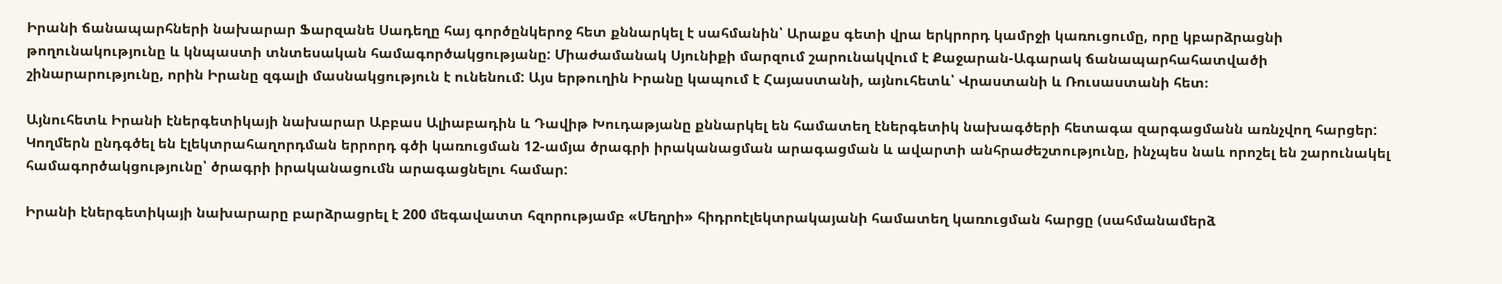Իրանի ճանապարհների նախարար Ֆարզանե Սադեղը հայ գործընկերոջ հետ քննարկել է սահմանին՝ Արաքս գետի վրա երկրորդ կամրջի կառուցումը, որը կբարձրացնի թողունակությունը և կնպաստի տնտեսական համագործակցությանը: Միաժամանակ Սյունիքի մարզում շարունակվում է Քաջարան-Ագարակ ճանապարհահատվածի շինարարությունը, որին Իրանը զգալի մասնակցություն է ունենում: Այս երթուղին Իրանը կապում է Հայաստանի, այնուհետև՝ Վրաստանի և Ռուսաստանի հետ։

Այնուհետև Իրանի էներգետիկայի նախարար Աբբաս Ալիաբադին և Դավիթ Խուդաթյանը քննարկել են համատեղ էներգետիկ նախագծերի հետագա զարգացմանն առնչվող հարցեր: Կողմերն ընդգծել են էլեկտրահաղորդման երրորդ գծի կառուցման 12-ամյա ծրագրի իրականացման արագացման և ավարտի անհրաժեշտությունը, ինչպես նաև որոշել են շարունակել համագործակցությունը՝ ծրագրի իրականացումն արագացնելու համար:

Իրանի էներգետիկայի նախարարը բարձրացրել է 200 մեգավատտ հզորությամբ «Մեղրի» հիդրոէլեկտրակայանի համատեղ կառուցման հարցը (սահմանամերձ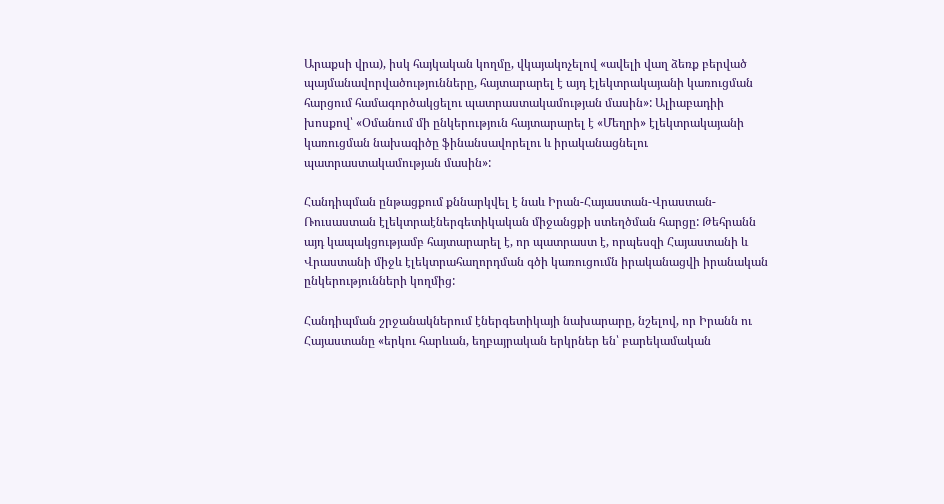Արաքսի վրա), իսկ հայկական կողմը, վկայակոչելով «ավելի վաղ ձեռք բերված պայմանավորվածությունները, հայտարարել է այդ էլեկտրակայանի կառուցման հարցում համագործակցելու պատրաստակամության մասին»: Ալիաբադիի խոսքով՝ «Օմանում մի ընկերություն հայտարարել է «Մեղրի» էլեկտրակայանի կառուցման նախագիծը ֆինանսավորելու և իրականացնելու պատրաստակամության մասին»:

Հանդիպման ընթացքում քննարկվել է նաև Իրան-Հայաստան-Վրաստան-Ռուսաստան էլեկտրաէներգետիկական միջանցքի ստեղծման հարցը: Թեհրանն այդ կապակցությամբ հայտարարել է, որ պատրաստ է, որպեսզի Հայաստանի և Վրաստանի միջև էլեկտրահաղորդման գծի կառուցումն իրականացվի իրանական ընկերությունների կողմից:

Հանդիպման շրջանակներում էներգետիկայի նախարարը, նշելով, որ Իրանն ու Հայաստանը «երկու հարևան, եղբայրական երկրներ են՝ բարեկամական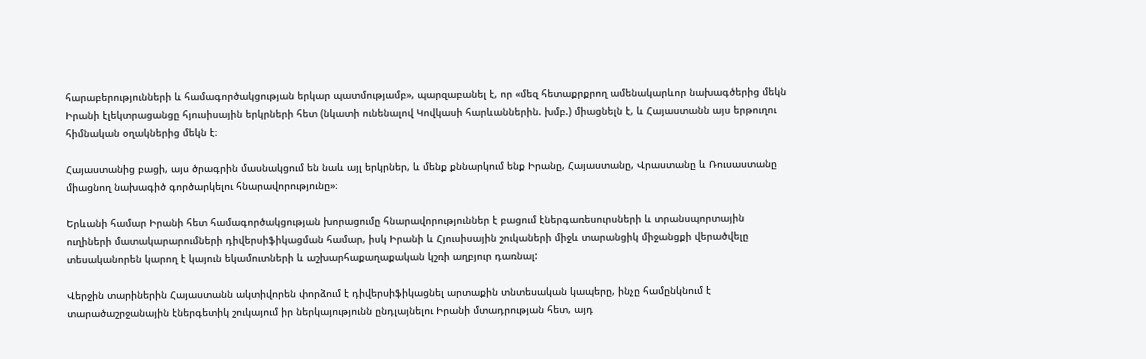հարաբերությունների և համագործակցության երկար պատմությամբ», պարզաբանել է, որ «մեզ հետաքրքրող ամենակարևոր նախագծերից մեկն Իրանի էլեկտրացանցը հյուսիսային երկրների հետ (նկատի ունենալով Կովկասի հարևաններին. խմբ.) միացնելն է, և Հայաստանն այս երթուղու հիմնական օղակներից մեկն է։

Հայաստանից բացի, այս ծրագրին մասնակցում են նաև այլ երկրներ, և մենք քննարկում ենք Իրանը, Հայաստանը, Վրաստանը և Ռուսաստանը միացնող նախագիծ գործարկելու հնարավորությունը»։

Երևանի համար Իրանի հետ համագործակցության խորացումը հնարավորություններ է բացում էներգառեսուրսների և տրանսպորտային ուղիների մատակարարումների դիվերսիֆիկացման համար, իսկ Իրանի և Հյուսիսային շուկաների միջև տարանցիկ միջանցքի վերածվելը տեսականորեն կարող է կայուն եկամուտների և աշխարհաքաղաքական կշռի աղբյուր դառնալ:

Վերջին տարիներին Հայաստանն ակտիվորեն փորձում է դիվերսիֆիկացնել արտաքին տնտեսական կապերը, ինչը համընկնում է տարածաշրջանային էներգետիկ շուկայում իր ներկայությունն ընդլայնելու Իրանի մտադրության հետ, այդ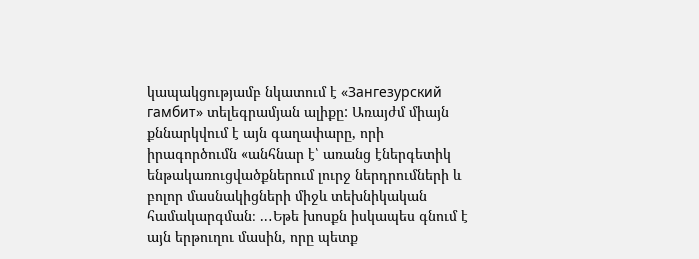կապակցությամբ նկատում է «Зангезурский гамбит» տելեգրամյան ալիքը: Առայժմ միայն քննարկվում է այն գաղափարը, որի իրագործումն «անհնար է՝ առանց էներգետիկ ենթակառուցվածքներում լուրջ ներդրումների և բոլոր մասնակիցների միջև տեխնիկական համակարգման։ ..․Եթե խոսքն իսկապես գնում է այն երթուղու մասին, որը պետք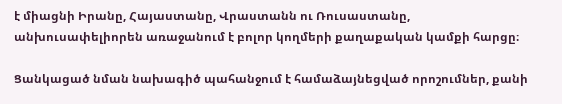է միացնի Իրանը, Հայաստանը, Վրաստանն ու Ռուսաստանը, անխուսափելիորեն առաջանում է բոլոր կողմերի քաղաքական կամքի հարցը։

Ցանկացած նման նախագիծ պահանջում է համաձայնեցված որոշումներ, քանի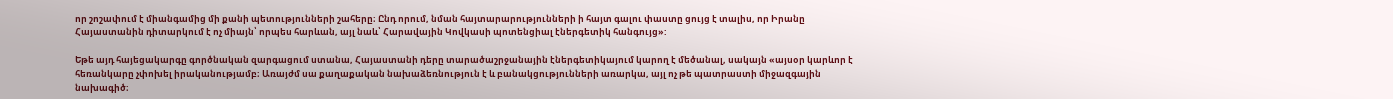որ շոշափում է միանգամից մի քանի պետությունների շահերը։ Ընդ որում, նման հայտարարությունների ի հայտ գալու փաստը ցույց է տալիս, որ Իրանը Հայաստանին դիտարկում է ոչ միայն՝ որպես հարևան, այլ նաև՝ Հարավային Կովկասի պոտենցիալ էներգետիկ հանգույց»:

Եթե այդ հայեցակարգը գործնական զարգացում ստանա, Հայաստանի դերը տարածաշրջանային էներգետիկայում կարող է մեծանալ, սակայն «այսօր կարևոր է հեռանկարը չփոխել իրականությամբ։ Առայժմ սա քաղաքական նախաձեռնություն է և բանակցությունների առարկա, այլ ոչ թե պատրաստի միջազգային նախագիծ։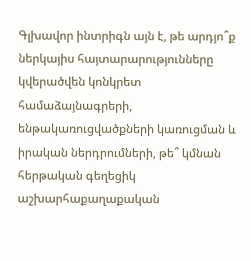Գլխավոր ինտրիգն այն է, թե արդյո՞ք ներկայիս հայտարարությունները կվերածվեն կոնկրետ համաձայնագրերի, ենթակառուցվածքների կառուցման և իրական ներդրումների, թե՞ կմնան հերթական գեղեցիկ աշխարհաքաղաքական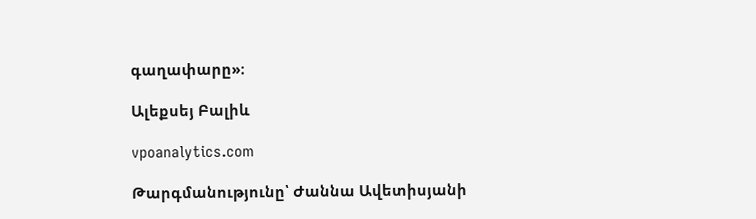գաղափարը»։

Ալեքսեյ Բալիև

vpoanalytics.com

Թարգմանությունը՝ Ժաննա Ավետիսյանի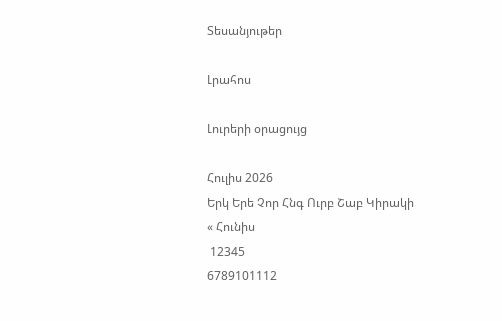Տեսանյութեր

Լրահոս

Լուրերի օրացույց

Հուլիս 2026
Երկ Երե Չոր Հնգ Ուրբ Շաբ Կիրակի
« Հունիս
 12345
6789101112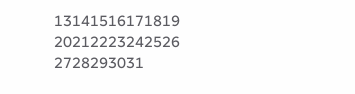13141516171819
20212223242526
2728293031